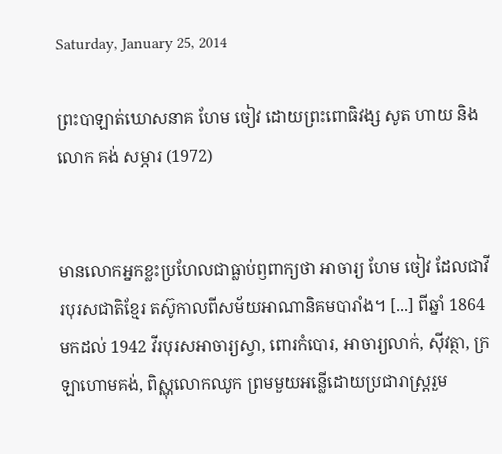Saturday, January 25, 2014

ព្រះបាឡាត់ឃោសនាគ ហែម ចៀវ ដោយព្រះពោធិវង្ស សូត ហាយ និងលោក គង់ សម្ភារ (1972)


មានលោកអ្នកខ្លះប្រហែលជាធ្លាប់ឭពាក្យថា អាចារ្យ ហែម ចៀវ ដែលជាវីរបុរសជាតិខ្មែរ តស៊ូកាលពីសម័យអាណានិគមបារាំង។ [...] ពីឆ្នាំ 1864 មកដល់ 1942 វីរបុរសអាចារ្យស្វា, ពោរកំបោរ, អាចារ្យលាក់, ស៊ីវត្ថា, ក្រឡាហោមគង់, ពិស្ណុលោកឈូក ព្រមមួយអន្លើដោយប្រជារាស្ត្ររួម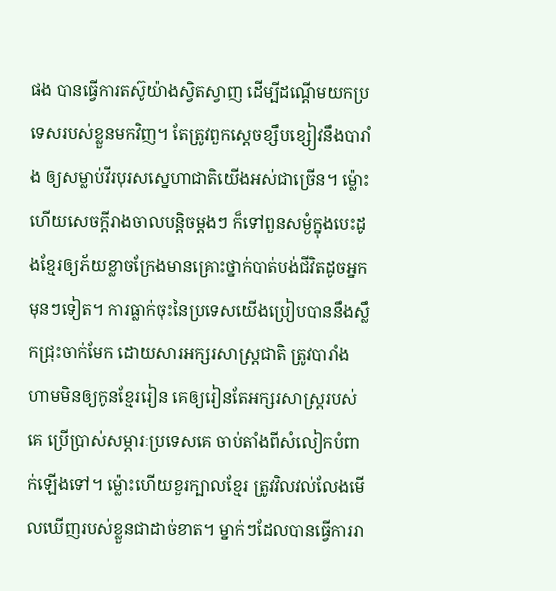ផង បានធ្វើការតស៊ូយ៉ាងស្វិតស្វាញ ដើម្បីដណ្ដើមយកប្រទេសរបស់ខ្លួនមកវិញ។ តែត្រូវពួកស្ដេចខ្សឹបខ្សៀវនឹងបារាំង ឲ្យសម្លាប់វីរបុរសស្នេហាជាតិយើងអស់ជាច្រើន។ ម៉្លោះហើយសេចក្ដីរាងចាលបន្តិចម្ដងៗ ក៏ទៅពួនសម្ងំក្នុងបេះដូងខ្មែរឲ្យភ័យខ្លាចក្រែងមានគ្រោះថ្នាក់បាត់បង់ជីវិតដូចអ្នកមុនៗទៀត។ ការធ្លាក់ចុះនៃប្រទេសយើងប្រៀបបាននឹងស្លឹកជ្រុះចាក់មែក ដោយសារអក្សរសាស្ត្រជាតិ ត្រូវបារាំងហាមមិនឲ្យកូនខ្មែររៀន គេឲ្យរៀនតែអក្សរសាស្ត្ររបស់គេ ប្រើប្រាស់សម្ភារៈប្រទេសគេ ចាប់តាំងពីសំលៀកបំពាក់ឡើងទៅ។ ម៉្លោះហើយខួរក្បាលខ្មែរ ត្រូវវិលវល់លែងមើលឃើញរបស់ខ្លួនជាដាច់ខាត។ ម្នាក់ៗដែលបានធ្វើការរា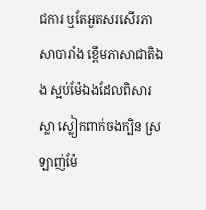ជការ ឬតែអួតសរសើរភាសាបារាំង ខ្ពើមភាសាជាតិឯង ស្អប់ម៉ែឯងដែលពិសារស្លា ស្លៀកពាក់ចងក្បិន ស្រឡាញ់ម៉ែ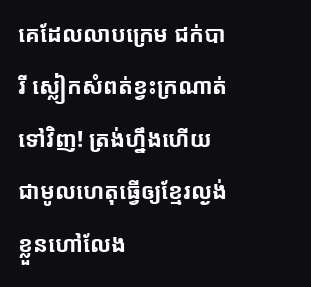គេដែលលាបក្រេម ជក់បារី ស្លៀកសំពត់ខ្វះក្រណាត់ទៅវិញ! ត្រង់ហ្នឹងហើយជាមូលហេតុធ្វើឲ្យខ្មែរល្ងង់ខ្លួនហៅលែង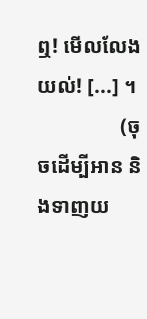ឮ! មើលលែងយល់! [...] ។
                (ចុចដើម្បីអាន និងទាញយ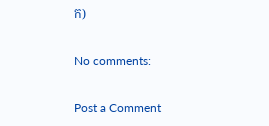ក)

No comments:

Post a Comment